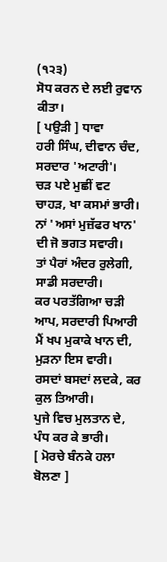(੧੨੩)
ਸੋਧ ਕਰਨ ਦੇ ਲਈ ਰੁਵਾਨ ਕੀਤਾ।
[ ਪਉੜੀ ] ਧਾਵਾ
ਹਰੀ ਸਿੰਘ, ਦੀਵਾਨ ਚੰਦ, ਸਰਦਾਰ 'ਅਟਾਰੀ'।
ਚੜ ਪਏ ਮੁਛੀਂ ਵਟ ਚਾਹੜ, ਖਾ ਕਸਮਾਂ ਭਾਰੀ।
ਨਾਂ 'ਅਸਾਂ ਮੁਜ਼ੱਫਰ ਖਾਨ' ਦੀ ਜੋ ਭਗਤ ਸਵਾਰੀ।
ਤਾਂ ਪੈਰਾਂ ਅੰਦਰ ਰੁਲੇਗੀ, ਸਾਡੀ ਸਰਦਾਰੀ।
ਕਰ ਪਰਤੱਗਿਆ ਚੜੀ ਆਪ, ਸਰਦਾਰੀ ਪਿਆਰੀ
ਮੈਂ ਖਪ ਮੁਕਾਕੇ ਖਾਨ ਦੀ, ਮੁੜਨਾ ਇਸ ਵਾਰੀ।
ਰਸਦਾਂ ਬਸਦਾਂ ਲਦਕੇ, ਕਰ ਕੁਲ ਤਿਆਰੀ।
ਪੁਜੇ ਵਿਚ ਮੁਲਤਾਨ ਦੇ, ਪੰਧ ਕਰ ਕੇ ਭਾਰੀ।
[ ਮੋਰਚੇ ਬੰਨਕੇ ਹਲਾ ਬੋਲਣਾ ]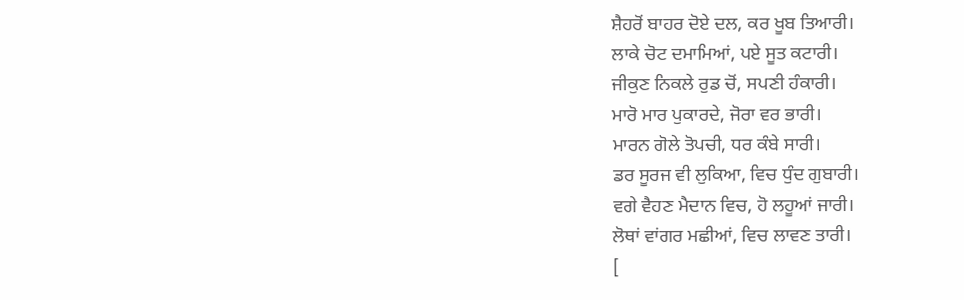ਸ਼ੈਹਰੋਂ ਬਾਹਰ ਦੋਏ ਦਲ, ਕਰ ਖੂਬ ਤਿਆਰੀ।
ਲਾਕੇ ਚੋਟ ਦਮਾਮਿਆਂ, ਪਏ ਸੂਤ ਕਟਾਰੀ।
ਜੀਕੁਣ ਨਿਕਲੇ ਰੁਡ ਚੋਂ, ਸਪਣੀ ਹੰਕਾਰੀ।
ਮਾਰੋ ਮਾਰ ਪੁਕਾਰਦੇ, ਜੋਰਾ ਵਰ ਭਾਰੀ।
ਮਾਰਨ ਗੋਲੇ ਤੋਪਚੀ, ਧਰ ਕੰਬੇ ਸਾਰੀ।
ਡਰ ਸੂਰਜ ਵੀ ਲੁਕਿਆ, ਵਿਚ ਧੁੰਦ ਗੁਬਾਰੀ।
ਵਗੇ ਵੈਹਣ ਮੈਦਾਨ ਵਿਚ, ਹੋ ਲਹੂਆਂ ਜਾਰੀ।
ਲੋਥਾਂ ਵਾਂਗਰ ਮਛੀਆਂ, ਵਿਚ ਲਾਵਣ ਤਾਰੀ।
[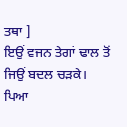ਤਥਾ ]
ਇਉਂ ਵਜਨ ਤੇਗਾਂ ਢਾਲ ਤੋਂ ਜਿਉਂ ਬਦਲ ਚੜਕੇ।
ਪਿਆ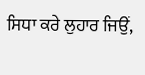ਸਿਧਾ ਕਰੇ ਲੁਹਾਰ ਜਿਉਂ,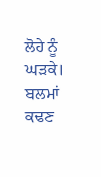ਲੋਹੇ ਨੂੰ ਘੜਕੇ।
ਬਲਮਾਂ ਕਢਣ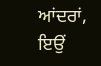ਆਂਦਰਾਂ, ਇਉਂ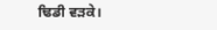ਢਿਡੀ ਵੜਕੇ।